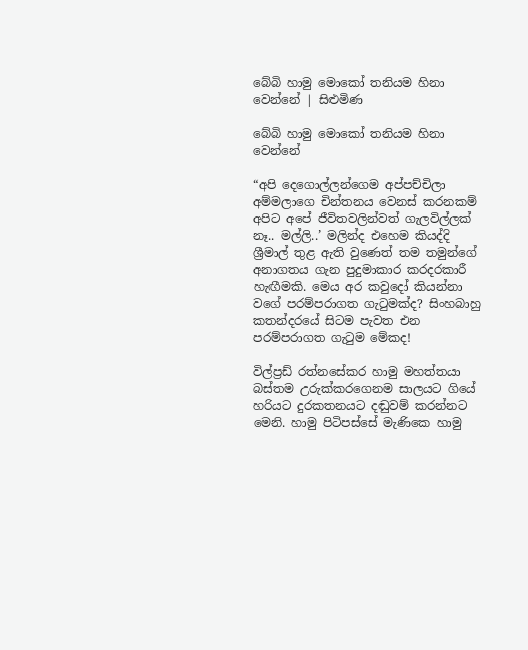බේබි හාමු මොකෝ තනියම හිනා වෙන්නේ | සිළුමිණ

බේබි හාමු මොකෝ තනියම හිනා වෙන්නේ

“අපි දෙගොල්ලන්ගෙම අප්පච්චිලා අම්මලාගෙ චින්තනය වෙනස් කරනකම් අපිට අපේ ජීවිතවලින්වත් ගැලවිල්ලක් නෑ.. මල්ලි..’ මලින්ද එහෙම කියද්දි ශ්‍රීමාල් තුළ ඇති වුණෙත් තම තමුන්ගේ අනාගතය ගැන පුදුමාකාර කරදරකාරී හැඟීමකි. මෙය අර කවුදෝ කියන්නා වගේ පරම්පරාගත ගැටුමක්ද? සිංහබාහු කතන්දරයේ සිටම පැවත එන පරම්පරාගත ගැටුම මේකද!

විල්ප්‍රඩ් රත්නසේකර හාමු මහත්තයා බස්තම උරුක්කරගෙනම සාලයට ගියේ හරියට දුරකතනයට දඬුවම් කරන්නට මෙනි. හාමු පිටිපස්සේ මැණිකෙ හාමු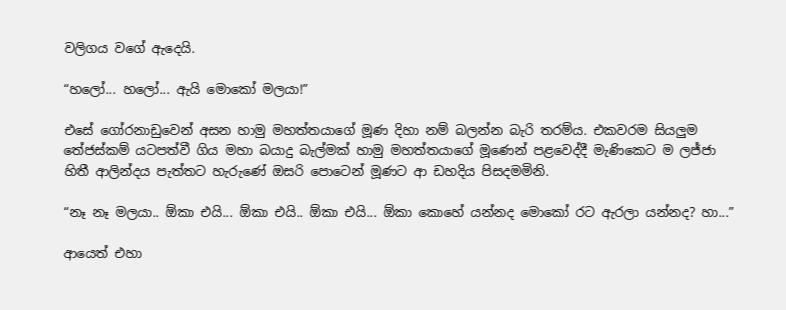වලිගය වගේ ඇදෙයි.

“හලෝ... හලෝ... ඇයි මොකෝ මලයා!”

එසේ ගෝරනාඩුවෙන් අසන හාමු මහත්තයාගේ මූණ දිහා නම් බලන්න බැරි තරම්ය. එකවරම සියලුම තේජස්කම් යටපත්වී ගිය මහා බයාදු බැල්මක් හාමු මහත්තයාගේ මූණෙන් පළවෙද්දී මැණිකෙට ම ලජ්ජා හිතී ආලින්දය ‍පැත්තට හැරුණේ ඔසරි පොටෙන් මූණට ආ ඩහදිය පිසදමමිනි.

“නෑ නෑ මලයා.. ඕකා එයි... ඕකා එයි.. ඕකා එයි... ඕකා කොහේ යන්නද මොකෝ රට ඇරලා යන්නද? හා...”

ආයෙත් එහා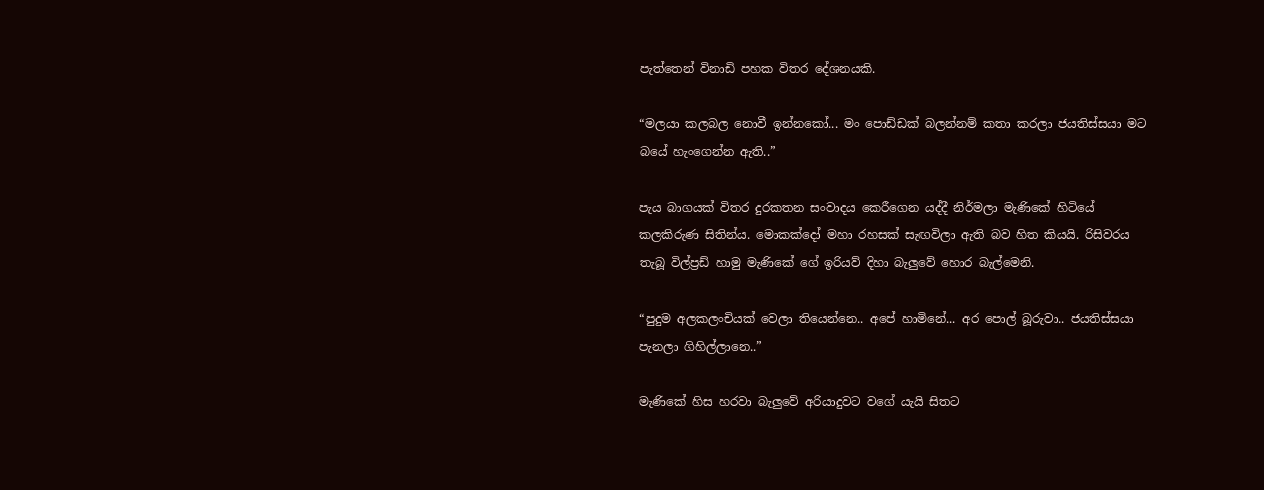පැත්තෙන් විනාඩි පහක විතර දේශනයකි.

“මලයා කලබල නොවී ඉන්නකෝ... මං පොඩ්ඩක් බලන්නම් කතා කරලා ජයතිස්සයා මට බයේ හැංගෙන්න ඇති..”

පැය බාගයක් විතර දුරකතන සංවාදය කෙරීගෙන යද්දී නිර්මලා මැණිකේ හිටියේ කලකිරුණ සිතින්ය. මොකක්දෝ මහා රහසක් සැඟවිලා ඇති බව හිත කියයි. රිසිවරය තැබූ විල්ප්‍රඩ් හාමු මැණිකේ ගේ ඉරියව් දිහා බැලුවේ හොර බැල්මෙනි.

“පුදුම අලකලංචියක් වෙලා තියෙන්නෙ.. අපේ හාමිනේ... අර පොල් බූරුවා.. ජයතිස්සයා පැනලා ගිහිල්ලානෙ..”

මැණිකේ හිස හරවා බැලුවේ අරියාදුවට වගේ යැයි සිතට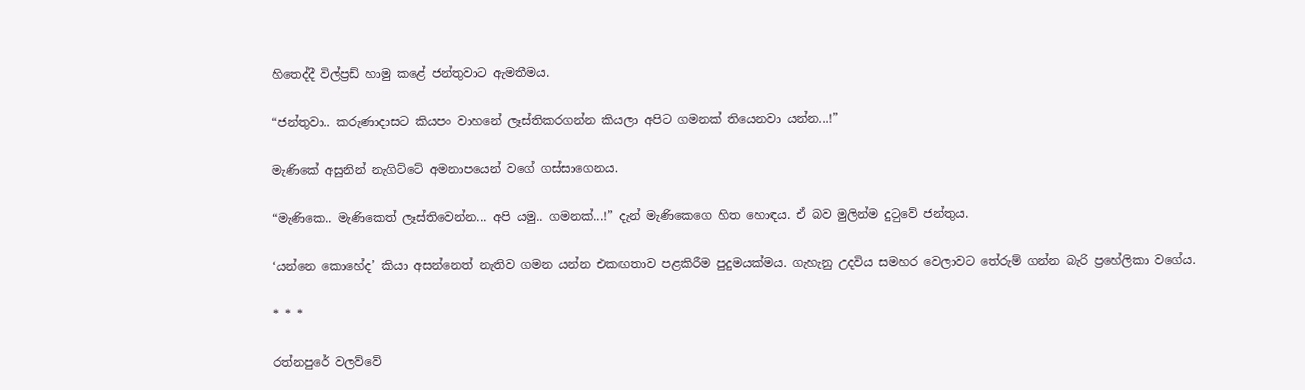හිතෙද්දී විල්ප්‍රඩ් හාමු කළේ ජන්තුවාට ඇමතීමය.

“ජන්තුවා.. කරුණාදාසට කියපං වාහනේ ලෑස්තිකරගන්න කියලා අපිට ගමනක් තියෙනවා යන්න...!”

මැණිකේ අසුනින් නැගිට්ටේ අමනාපයෙන් වගේ ගස්සාගෙනය.

“මැණිකෙ.. මැණිකෙත් ලෑස්තිවෙන්න... අපි යමු.. ගමනක්...!” දැන් මැණිකෙගෙ හිත හොඳය. ඒ බව මුලින්ම දුට‍ුවේ ජන්තුය.

‘යන්නෙ කොහේද’ කියා අසන්නෙත් නැතිව ගමන යන්න එකඟතාව පළකිරීම පුදුමයක්මය. ගැහැනු උදවිය සමහර වෙලාවට තේරුම් ගන්න බැරි ප්‍රහේලිකා වගේය.

* * *

රත්නපුරේ වලව්වේ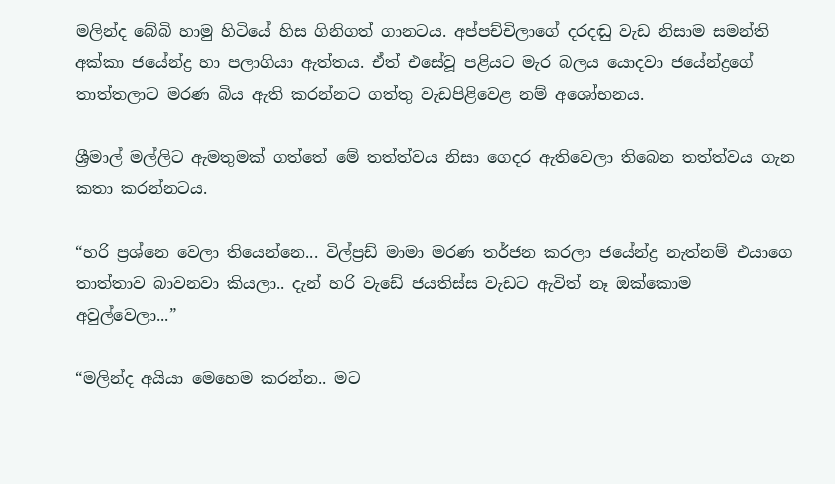මලින්ද බේබි හාමු හිටියේ හිස ගිනිගත් ගානටය. අප්පච්චිලාගේ දරදඬු වැඩ නිසාම සමන්ති අක්කා ජයේන්ද්‍ර හා පලාගියා ඇත්තය. ඒත් එසේවූ පළියට මැර බලය යොදවා ජයේන්ද්‍රගේ තාත්තලාට මරණ බිය ඇති කරන්නට ගත්තු වැඩපිළිවෙළ නම් අශෝභනය.

ශ්‍රීමාල් මල්ලිට ඇමතුමක් ගත්තේ මේ තත්ත්වය නිසා ගෙදර ඇතිවෙලා තිබෙන තත්ත්වය ගැන කතා කරන්නටය.

“හරි ප්‍රශ්නෙ වෙලා තියෙන්නෙ... විල්ප්‍රඩ් මාමා මරණ තර්ජන කරලා ජයේන්ද්‍ර නැත්නම් එයාගෙ තාත්තාව බාවනවා කියලා.. දැන් හරි වැඩේ ජයතිස්ස වැඩට ඇවිත් නෑ ඔක්කොම අවුල්වෙලා...”

“මලින්ද අයියා මෙහෙම කරන්න.. මට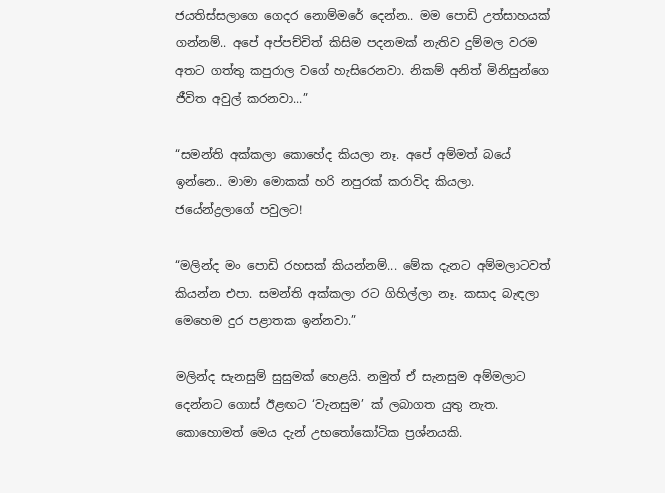ජයතිස්සලාගෙ ගෙදර නොම්මරේ දෙන්න.. මම පොඩි උත්සාහයක් ගන්නම්.. අපේ අප්පච්චිත් කිසිම පදනමක් නැතිව දුම්මල වරම අතට ගත්තු කපුරාල වගේ හැසිරෙනවා. නිකම් අනිත් මිනිසුන්ගෙ ජීවිත අවුල් කරනවා...”

“සමන්ති අක්කලා කොහේද කියලා නෑ. අපේ අම්මත් බයේ ඉන්නෙ.. මාමා මොකක් හරි නපුරක් කරාවිද කියලා. ජයේන්ද්‍රලාගේ පවුලට!

“මලින්ද මං පොඩි රහසක් කියන්නම්... මේක දැනට අම්මලාටවත් කියන්න එපා. සමන්ති අක්කලා රට ගිහිල්ලා නෑ. කසාද බැඳලා මෙහෙම දුර පළාතක ඉන්නවා.”

මලින්ද සැනසුම් සුසුමක් හෙළයි. නමුත් ඒ සැනසුම අම්මලාට දෙන්නට ගොස් ඊළඟට ‘වැනසුම’ ක් ලබාගත යුතු නැත. කොහොමත් මෙය දැන් උභතෝකෝටික ප්‍රශ්නයකි.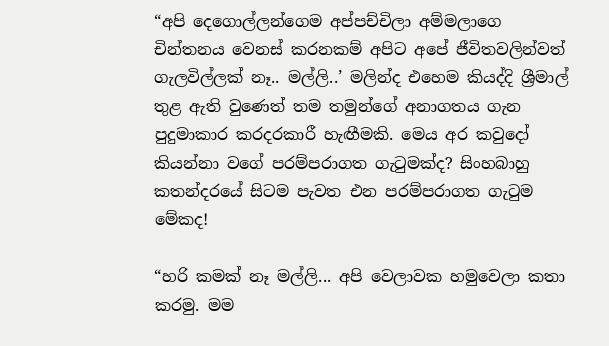“අපි දෙගොල්ලන්ගෙම අප්පච්චිලා අම්මලාගෙ චින්තනය වෙනස් කරනකම් අපිට අපේ ජීවිතවලින්වත් ගැලවිල්ලක් නෑ.. මල්ලි..’ මලින්ද එහෙම කියද්දි ශ්‍රීමාල් තුළ ඇති වුණෙත් තම තමුන්ගේ අනාගතය ගැන පුදුමාකාර කරදරකාරී හැඟීමකි. මෙය අර කවුදෝ කියන්නා වගේ පරම්පරාගත ගැටුමක්ද? සිංහබාහු කතන්දරයේ සිටම පැවත එන පරම්පරාගත ගැටුම මේකද!

“හරි කමක් නෑ මල්ලි... අපි වෙලාවක හමුවෙලා කතා කරමු. මම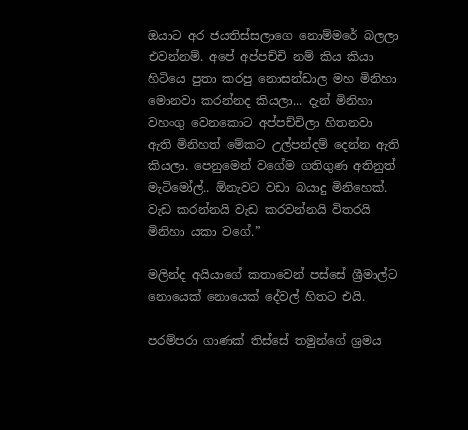ඔයාට අර ජයතිස්සලාගෙ නොම්මරේ බලලා එවන්නම්. අපේ අප්පච්චි නම් කිය කියා හිටියෙ පුතා කරපු නොසන්ඩාල මහ මිනිහා මොනවා කරන්නද කියලා... දැන් මිනිහා වහංගු වෙනකොට අප්පච්චිලා හිතනවා ඇති මිනිහත් මේකට උල්පන්දම් දෙන්න ඇති කියලා. පෙනුමෙන් වගේම ගතිගුණ අතිනුත් මැටිමෝල්.. ඕනැවට වඩා බයාදු මිනිහෙක්. වැඩ කරන්නයි වැඩ කරවන්නයි විතරයි මිනිහා යකා වගේ.”

මලින්ද අයියාගේ කතාවෙන් පස්සේ ශ්‍රීමාල්ට නොයෙක් නොයෙක් දේවල් හිතට එයි.

පරම්පරා ගාණක් තිස්සේ තමුන්ගේ ශ්‍රමය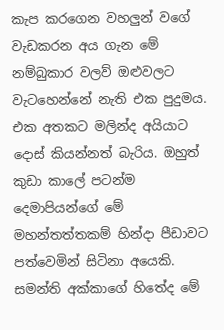කැප කරගෙන වහලුන් වගේ වැඩකරන අය ගැන මේ නම්බුකාර වලව් ඔළුවලට වැටහෙන්නේ නැති එක පුදුමය. එක අතකට මලින්ද අයියාට දොස් කියන්නත් බැරිය. ඔහුත් කුඩා කාලේ පටන්ම දෙමාපියන්ගේ මේ මහන්තත්තකම් හින්දා පීඩාවට පත්වෙමින් සිටිනා අයෙකි. සමන්ති අක්කාගේ හිතේද මේ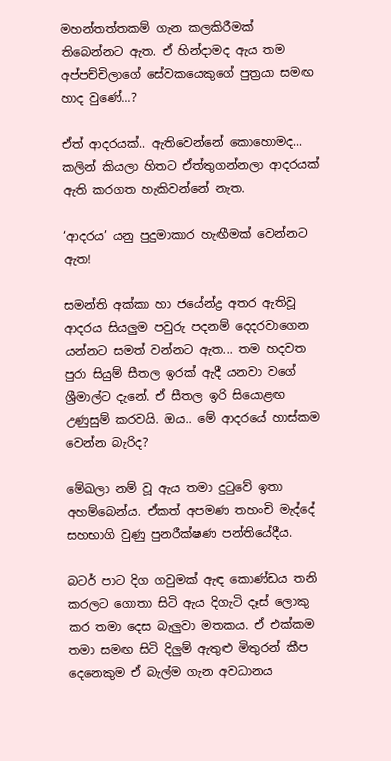මහන්තත්තකම් ගැන කලකිරීමක් තිබෙන්නට ඇත. ඒ හින්දාමද ඇය තම අප්පච්චිලාගේ සේවකයෙකුගේ පුත්‍රයා සමඟ හාද වුණේ...?

ඒත් ආදරයක්.. ඇතිවෙන්නේ කොහොමද... කලින් කියලා හිතට ඒත්තුගන්නලා ආදරයක් ඇති කරගත හැකිවන්නේ නැත.

‘ආදරය’ යනු පුදුමාකාර හැඟීමක් වෙන්නට ඇත!

සමන්ති අක්කා හා ජයේන්ද්‍ර අතර ඇතිවූ ආදරය සියලුම පවුරු පදනම් දෙදරවාගෙන යන්නට සමත් වන්නට ඇත... තම හදවත පුරා සියුම් සීතල ඉරක් ඇදී යනවා වගේ ශ්‍රීමාල්ට දැනේ. ඒ සීතල ඉරි සියොළඟ උණුසුම් කරවයි. ඔය.. මේ ආදරයේ හාස්කම වෙන්න බැරිද?

මේඛලා නම් වූ ඇය තමා දුටුවේ ඉතා අහම්බෙන්ය. ඒකත් අපමණ තහංචි මැද්දේ සහභාගි වුණු පුනරීක්ෂණ පන්තියේදීය.

බටර් පාට දිග ගවුමක් ඇඳ කොණ්ඩය තනි කරලට ගොතා සිටි ඇය දිගැටි දෑස් ලොකු කර තමා දෙස බැලුවා මතකය. ඒ එක්කම තමා සමඟ සිටි දිලුම් ඇතුළු මිතුරන් කීප දෙනෙකුම ඒ බැල්ම ගැන අවධානය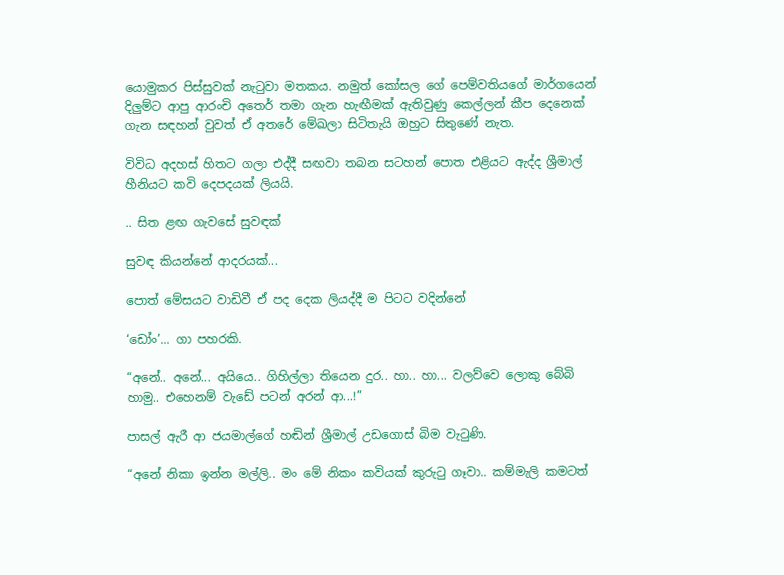යොමුකර පිස්සුවක් නැටුවා මතකය. නමුත් කෝසල ගේ පෙම්වතියගේ මාර්ගයෙන් දිලුම්ට ආපු ආරංචි අත‍ෙර් තමා ගැන හැඟීමක් ඇතිවුණු කෙල්ලන් කීප දෙනෙක් ගැන සඳහන් වුවත් ඒ අතරේ මේඛලා සිටිතැයි ඔහුට සිතුණේ නැත.

විවිධ අදහස් හිතට ගලා එද්දී සඟවා තබන සටහන් පොත එළියට ඇද්ද ශ්‍රීමාල් හීනියට කවි දෙපදයක් ලියයි.

.. සිත ළඟ ගැවසේ සුවඳක්

සුවඳ කියන්නේ ආදරයක්...

පොත් මේසයට වාඩිවී ඒ පද දෙක ලියද්දී ම පිටට වදින්නේ

‘ඩෝං’... ගා පහරකි.

“අනේ.. අනේ... අයියෙ.. ගිහිල්ලා තියෙන දුර.. හා.. හා... වලව්වෙ ලොකු බේබි හාමු.. එහෙනම් වැඩේ පටන් අරන් ආ...!”

පාසල් ඇරී ආ ජයමාල්ගේ හඬින් ශ්‍රීමාල් උඩගොස් බිම වැටුණි.

“අනේ නිකා ඉන්න මල්ලි.. මං මේ නිකං කවියක් කුරුටු ගෑවා.. කම්මැලි කමටත්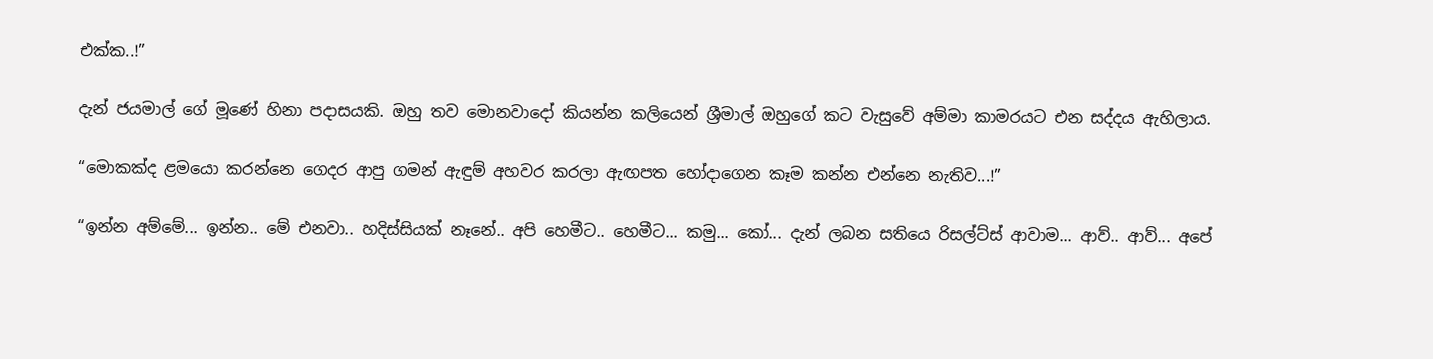එක්ක..!”

දැන් ජයමාල් ගේ මූණේ හිනා පදාසයකි. ඔහු තව මොනවාදෝ කියන්න කලියෙන් ශ්‍රීමාල් ඔහුගේ කට වැසුවේ අම්මා කාමරයට එන සද්දය ඇහිලාය.

“මොකක්ද ළමයො කරන්නෙ ගෙදර ආපු ගමන් ඇඳුම් අහවර කරලා ඇඟපත හෝදාගෙන කෑම කන්න එන්නෙ නැතිව...!”

“ඉන්න අම්මේ... ඉන්න.. මේ එනවා.. හදිස්සියක් නෑනේ.. අපි හෙමීට.. හෙමීට... කමු... කෝ... දැන් ලබන සතියෙ රිසල්ට්ස් ආවාම... ආව්.. ආව්... අපේ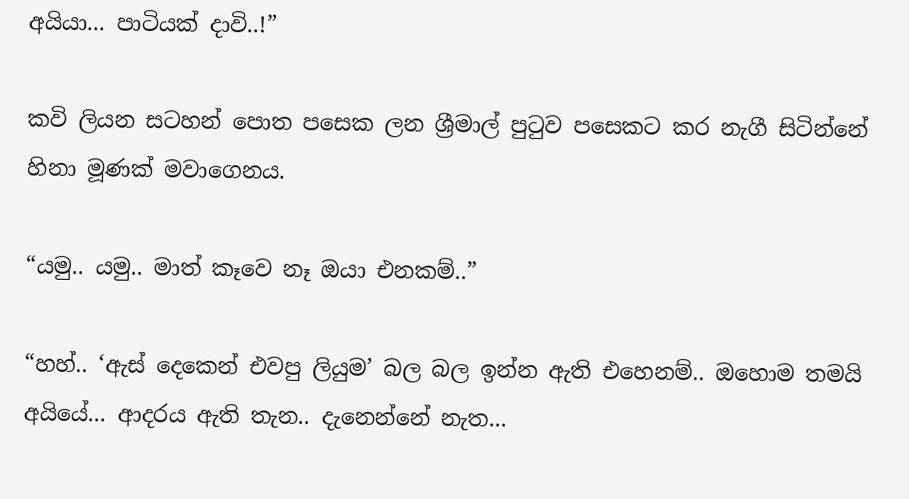අයියා... පාටියක් දාවි..!”

කවි ලියන සටහන් පොත පසෙක ලන ශ්‍රීමාල් පුටුව පසෙකට කර නැගී සිටින්නේ හිනා මූණක් මවාගෙනය.

“යමු.. යමු.. මාත් කෑවෙ නෑ ඔයා එනකම්..”

“හහ්.. ‘ඇස් දෙකෙන් එවපු ලියුම’ බල බල ඉන්න ඇති එහෙනම්.. ඔහොම තමයි අයියේ... ආදරය ඇති තැන.. දැනෙන්නේ නැත...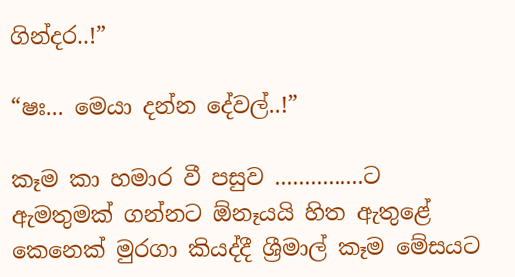ගින්දර..!”

“ෂඃ... මෙයා දන්න දේවල්..!”

කෑම කා හමාර වී පසුව ...............ට ඇමතුමක් ගන්නට ඕනෑයයි හිත ඇතුළේ කෙනෙක් මුරගා කියද්දී ශ්‍රීමාල් කෑම මේසයට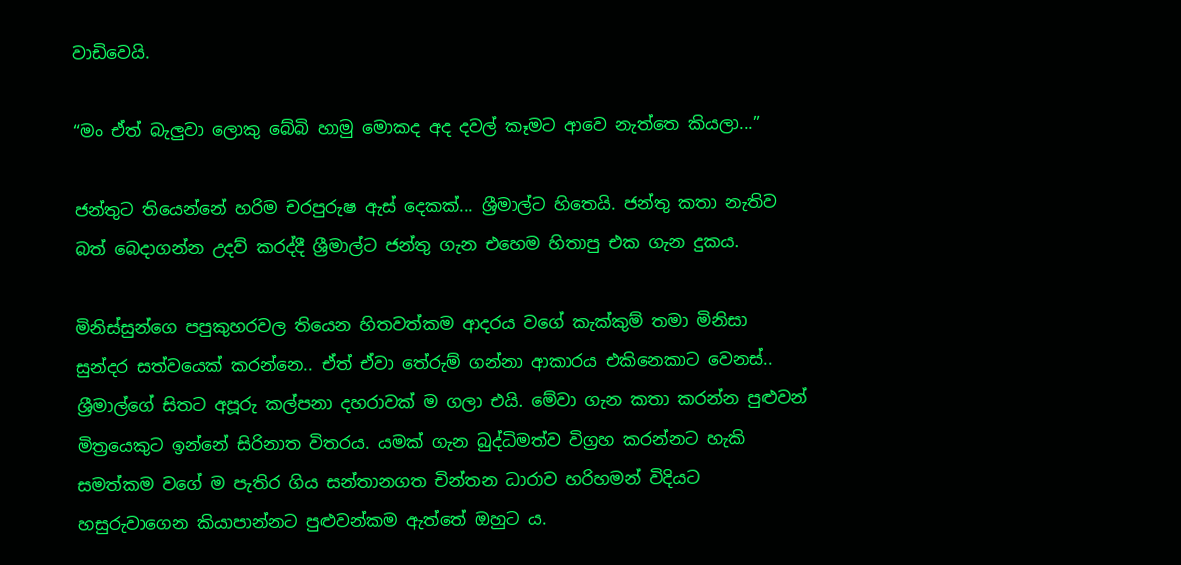වාඩිවෙයි.

“මං ඒත් බැලුවා ලොකු බේබි හාමු මොකද අද දවල් කෑමට ආවෙ නැත්තෙ කියලා...”

ජන්තුට තියෙන්නේ හරිම චරපුරුෂ ඇස් දෙකක්... ශ්‍රීමාල්ට හිතෙයි. ජන්තු කතා නැතිව බත් බෙදාගන්න උදව් කරද්දී ශ්‍රීමාල්ට ජන්තු ගැන එහෙම හිතාපු එක ගැන දුකය.

මිනිස්සුන්ගෙ පපුකුහරවල තියෙන හිතවත්කම ආදරය වගේ කැක්කුම් තමා මිනිසා සුන්දර සත්වයෙක් කරන්නෙ.. ඒත් ඒවා තේරුම් ගන්නා ආකාරය එකිනෙකාට වෙනස්.. ශ්‍රීමාල්ගේ සිතට අපූරු කල්පනා දහරාවක් ම ගලා එයි. මේවා ගැන කතා කරන්න පුළුවන් මිත්‍රයෙකුට ඉන්නේ සිරිනාත විතරය. යමක් ගැන බුද්ධිමත්ව විග්‍රහ කරන්නට හැකි සමත්කම වගේ ම පැතිර ගිය සන්තානගත චින්තන ධාරාව හරිහමන් විදියට හසුරුවාගෙන කියාපාන්නට පුළුවන්කම ඇත්තේ ඔහුට ය.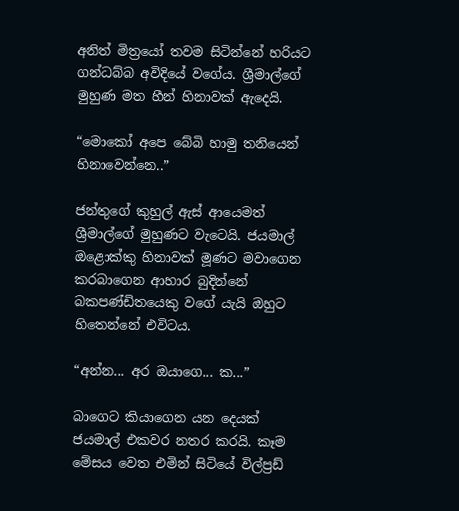අනිත් මිත්‍රයෝ තවම සිටින්නේ හරියට ගන්ධබ්බ අවිදියේ වගේය. ශ්‍රීමාල්ගේ මුහුණ මත හීන් හිනාවක් ඇදෙයි.

“මොකෝ අපෙ බේබි හාමු තනියෙන් හිනාවෙන්නෙ..”

ජන්තු‍ගේ කුහුල් ඇස් ආයෙමත් ශ්‍රීමාල්ගේ මුහුණට වැටෙයි. ජයමාල් ඔළොක්කු හිනාවක් මූණට මවාගෙන කරබාගෙන ආහාර බුදින්නේ බකපණ්ඩිතයෙකු වගේ යැයි ඔහුට හිතෙන්නේ එවිටය.

“අන්න... අර ඔයාගෙ... ක...”

බාගෙට කියාගෙන යන දෙයක් ජයමාල් එකවර නතර කරයි. කෑම මේසය වෙත එමින් සිටියේ විල්ප්‍රඩ්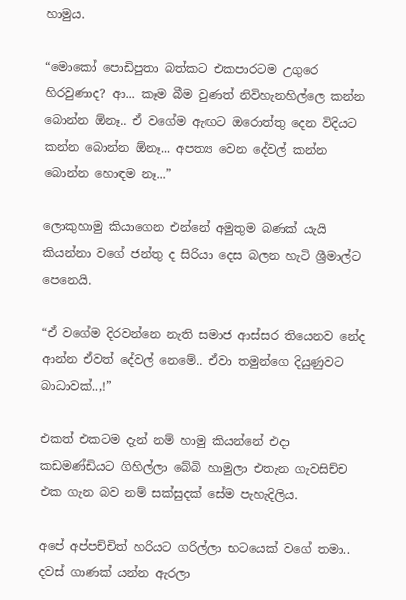හාමුය.

“මොකෝ පොඩිපුතා බත්කට එකපාරටම උගුරෙ හිරවුණාද? ආ... කෑම බීම වුණත් නිවිහැනහිල්ලෙ කන්න බොන්න ඕනෑ.. ඒ වගේම ඇඟට ඔරොත්තු දෙන විදියට කන්න බොන්න ඕනෑ... අපත්‍ය වෙන දේවල් කන්න බොන්න හොඳම නෑ...”

ලොකුහාමු කියාගෙන එන්නේ අමුතුම බණක් යැයි කියන්නා වගේ ජන්තු ද සිරියා දෙස බලන හැටි ශ්‍රීමාල්ට පෙනෙයි.

“ඒ වගේම දිරවන්නෙ නැති සමාජ ආස්සර තියෙනව නේද ආන්න ඒවත් දේවල් නෙමේ.. ඒවා තමුන්ගෙ දියුණුවට බාධාවක්..,!”

එකත් එකටම දැන් නම් හාමු කියන්නේ එදා කඩමණ්ඩියට ගිහිල්ලා බේබි හාමුලා එතැන ගැවසිච්ච එක ගැන බව නම් සක්සුදක් සේම පැහැදිලිය.

අපේ අප්පච්චිත් හරියට ගරිල්ලා භටයෙක් වගේ තමා.. දවස් ගාණක් යන්න ඇරලා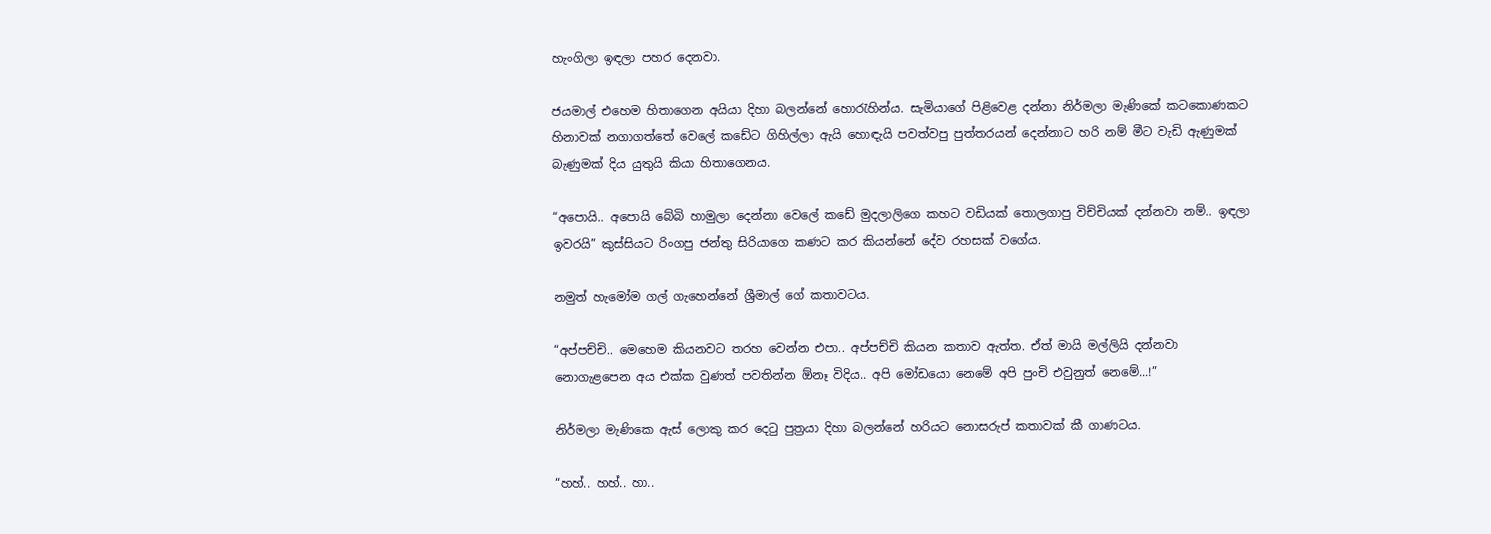හැංගිලා ඉඳලා පහර දෙනවා.

ජයමාල් එහෙම හිතාගෙන අයියා දිහා බලන්නේ හොරැහින්ය. සැමියාගේ පිළිවෙළ දන්නා නිර්මලා මැණිකේ කටකොණකට හිනාවක් නගාගත්තේ වෙලේ කඩේට ගිහිල්ලා ඇයි හොඳැයි පවත්වපු පුත්තරයන් දෙන්නාට හරි නම් මීට වැඩි ඇණුමක් බැණුමක් දිය යුතුයි කියා හිතාගෙනය.

“අපොයි.. අපොයි බේබි හාමුලා දෙන්නා වෙලේ කඩේ මුදලාලිගෙ කහට වඩියක් තොලගාපු විච්චියක් දන්නවා නම්.. ඉඳලා ඉවරයි” කුස්සියට රිංගපු ජන්තු සිරියාගෙ කණට කර කියන්නේ දේව රහසක් වගේය.

නමුත් හැමෝම ගල් ගැහෙන්නේ ශ්‍රීමාල් ගේ කතාවටය.

“අප්පච්චි.. මෙහෙම කියනවට තරහ වෙන්න එපා.. අප්පච්චි කියන කතාව ඇත්ත. ඒත් මායි මල්ලියි දන්නවා නොගැළපෙන අය එක්ක වුණත් පවතින්න ඕනෑ විදිය.. අපි මෝඩයො නෙමේ අපි පුංචි එවුනුත් නෙමේ...!”

නිර්මලා මැණිකෙ ඇස් ලොකු කර දෙටු පුත්‍රයා ‍දිහා බලන්නේ හරියට නොසරුප් කතාවක් කී ගාණටය.

“හහ්.. හහ්.. හා..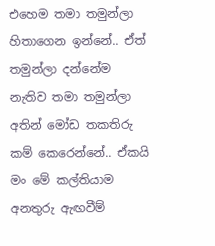එහෙම තමා තමුන්ලා හිතාගෙන ඉන්නේ.. ඒත් තමුන්ලා දන්නේම නැතිව තමා තමුන්ලා අතින් මෝඩ තකතිරු කම් කෙරෙන්නේ.. ඒකයි මං මේ කල්තියාම අනතුරු ඇඟවීම්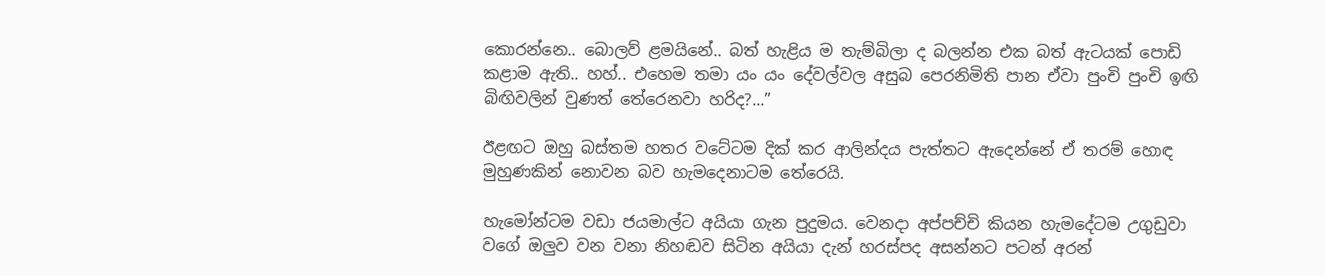කොරන්නෙ.. බොලව් ළමයිනේ.. බත් හැළිය ම තැම්බිලා ද බලන්න එක බත් ඇටයක් පොඩි කළාම ඇති.. හහ්.. එහෙම තමා යං යං දේවල්වල අසුබ පෙරනිමිති පාන ඒවා පුංචි පුංචි ඉඟි බිඟිවලින් වුණත් තේරෙනවා හරිද?...”

ඊළඟට ඔහු බස්තම හතර වටේටම දික් කර ආලින්දය පැත්තට ඇදෙන්නේ ඒ තරම් හොඳ මුහුණකින් නොවන බව හැමදෙනාටම තේරෙයි.

හැමෝන්ටම වඩා ජයමාල්ට අයියා ගැන පුදුමය. වෙනදා අප්පච්චි කියන හැමදේටම උගුඩුවා වගේ ඔලුව වන වනා නිහඬව සිටින අයියා දැන් හරස්පද අසන්නට පටන් අරන්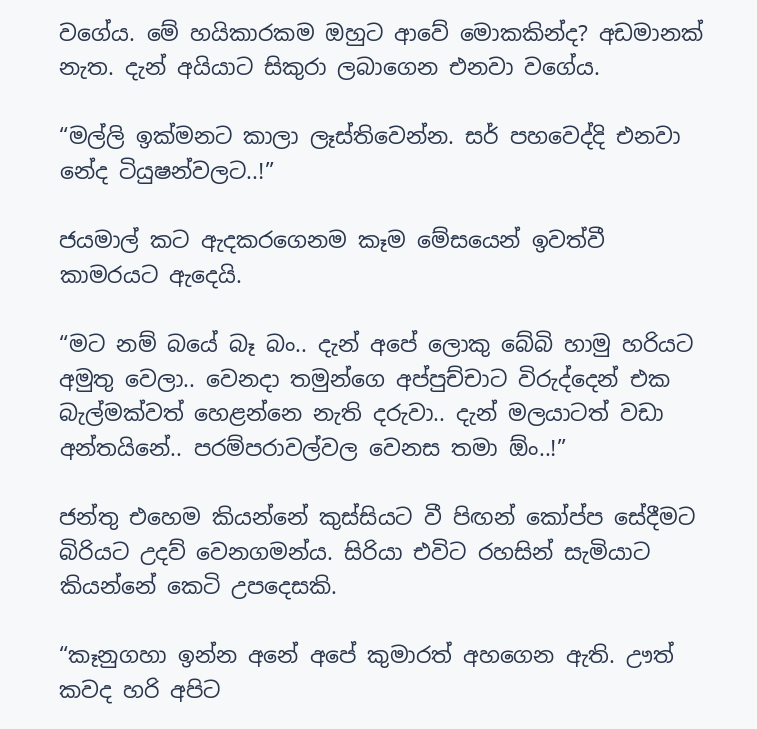වගේය. මේ හයිකාරකම ඔහුට ආවේ මොකකින්ද? අඩමානක් නැත. දැන් අයියාට සිකුරා ලබාගෙන එනවා වගේය.

“මල්ලි ඉක්මනට කාලා ලෑස්තිවෙන්න. සර් පහවෙද්දි එනවා නේද ටියුෂන්වලට..!”

ජයමාල් කට ඇදකරගෙනම කෑම මේසයෙන් ඉවත්වී කාමරයට ඇදෙයි.

“මට නම් බයේ බෑ බං.. දැන් අපේ ලොකු බේබි හාමු හරියට අමුතු වෙලා.. වෙනදා තමුන්ගෙ අප්පුච්චාට විරුද්දෙන් එක බැල්මක්වත් හෙළන්නෙ නැති දරුවා.. දැන් මලයාටත් වඩා අන්තයිනේ.. පරම්පරාවල්වල වෙනස තමා ඕං..!”

ජන්තු එහෙම කියන්නේ කුස්සියට වී පිඟන් කෝප්ප සේදීමට බිරියට උදව් වෙනගමන්ය. සිරියා එවිට රහසින් සැමියාට කියන්නේ කෙටි උපදෙසකි.

“කෑනුගහා ඉන්න අනේ අපේ කුමාරත් අහගෙන ඇති. ඌත් කවද හරි අපිට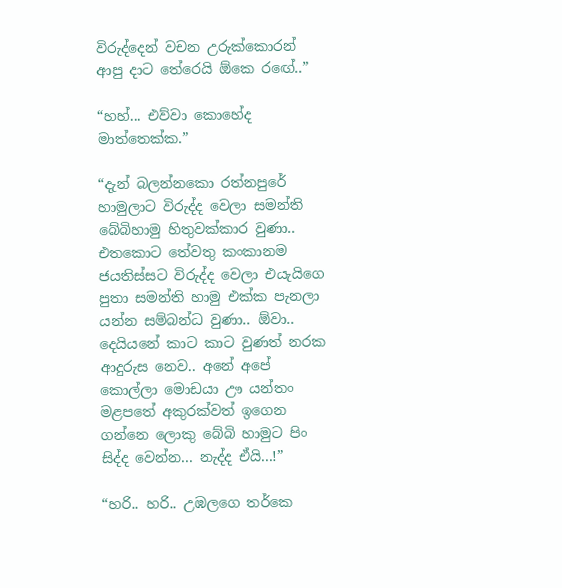විරුද්දෙන් වචන උරුක්කොරන් ආපු දාට තේරෙයි ඕකෙ ර‍ඟේ..”

“හහ්... එව්වා කොහේද මාත්තෙක්ක.”

“දැන් බලන්නකො රත්නපුරේ හාමුලාට විරුද්ද වෙලා සමන්ති බේබිහාමු හිතුවක්කාර වුණා.. එතකොට තේවතු කංකානම ජයතිස්සට විරුද්ද වෙලා එයැයිගෙ පුතා සමන්ති හාමු එක්ක පැනලා යන්න සම්බන්ධ වුණා.. ඕවා.. දෙයියනේ කාට කාට වුණත් නරක ආදුරුස නෙව.. අනේ අපේ කොල්ලා මොඩයා ඌ යන්තං මළපතේ අකුරක්වත් ඉගෙන ගන්නෙ ලොකු බේබි හාමුට පිං සිද්ද වෙන්න... නැද්ද ඒයි...!”

“හරි.. හරි.. උඹලගෙ තර්කෙ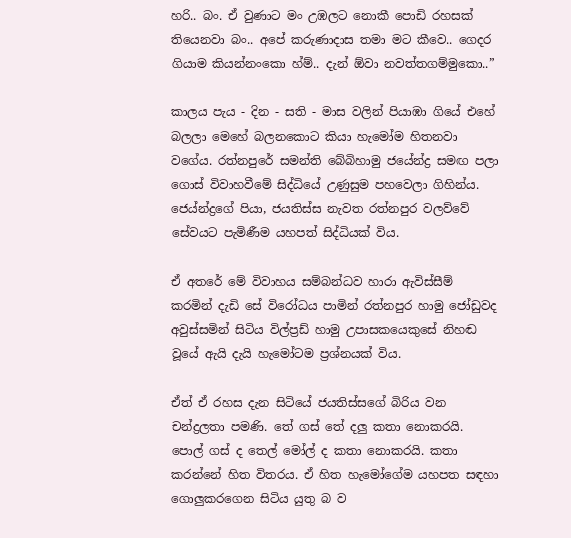හරි.. බං. ඒ වුණාට මං උඹලට නොකී පොඩි රහසක් තියෙනවා බං.. අපේ කරුණාදාස තමා මට කීවෙ.. ගෙදර ගියාම කියන්නංකො හ්ම්.. දැන් ඕවා නවත්තගම්මුකො..”

කාලය පැය - දින - සති - මාස වලින් පියාඹා ගියේ එහේ බලලා මෙහේ බලනකොට කියා හැමෝම හිතනවා වගේය. රත්නපුරේ සමන්ති බේබිහාමු ජයේන්ද්‍ර සමඟ පලා ගොස් විවාහවීමේ සිද්ධි‍යේ උණුසුම පහවෙලා ගිහින්ය. ජ‍ෙය්න්ද්‍රගේ පියා, ජයතිස්ස නැවත රත්නපුර වලව්වේ සේවයට පැමිණීම යහපත් සිද්ධියක් විය.

ඒ අතරේ මේ විවාහය සම්බන්ධව හාරා ඇවිස්සීම් කරමින් දැඩි සේ විරෝධය පාමින් රත්නපුර හාමු ජෝඩුවද අවුස්සමින් සිටිය විල්ප්‍රඩ් හාමු උපාසකයෙකුසේ නිහඬ වූයේ ඇයි දැයි හැමෝටම ප්‍රශ්නයක් විය.

ඒත් ඒ රහස දැන සිටියේ ජයතිස්සගේ බිරිය වන චන්ද්‍රලතා පමණි. තේ ගස් තේ දලු කතා නොකරයි. පොල් ගස් ද තෙල් මෝල් ද කතා නොකරයි. කතා කරන්නේ හිත විතරය. ඒ හිත හැමෝගේම යහපත සඳහා ගොලුකරගෙන සිටිය යුතු බ ව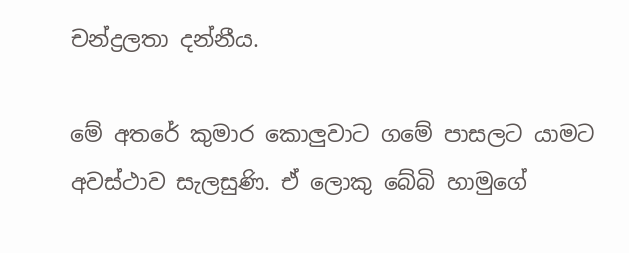චන්ද්‍රලතා දන්නීය.

මේ අතරේ කුමාර කොලුවාට ගමේ පාසලට යාමට අවස්ථාව සැලසුණි. ඒ ලොකු බේබි හාමුගේ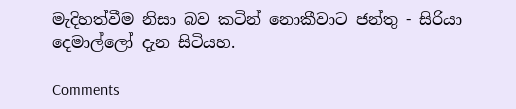මැදිහත්වීම නිසා බව කටින් නොකීවාට ජන්තු - සිරියා දෙමාල්ලෝ දැන සිටියහ.

Comments